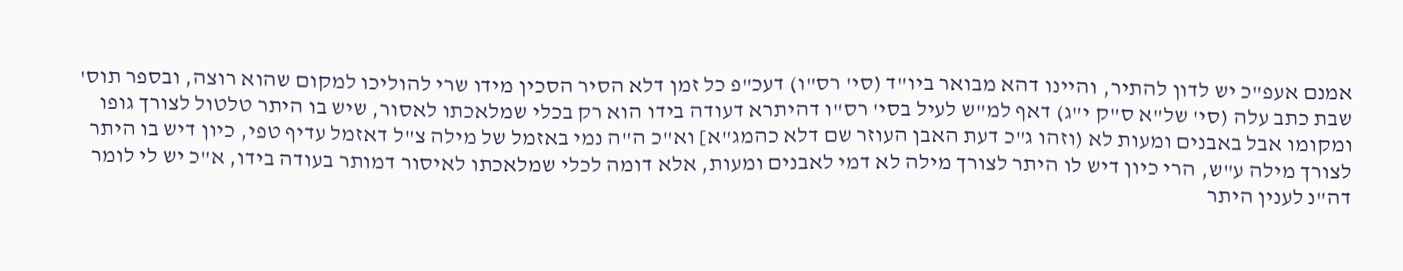אמנם אעפ"כ יש לדון להתיר, והיינו דהא מבואר ביו"ד (סי' רס"ו) דעכ"פ כל זמן דלא הסיר הסכין מידו שרי להוליכו למקום שהוא רוצה, ובספר תוס' שבת כתב עלה (סי' של"א ס"ק י"ג) דאף למ"ש לעיל בסי' רס"ו דהיתרא דעודה בידו הוא רק בכלי שמלאכתו לאסור, שיש בו היתר טלטול לצורך גופו ומקומו אבל באבנים ומעות לא (וזהו ג"כ דעת האבן העוזר שם דלא כהמג"א] וא"כ ה"ה נמי באזמל של מילה צ"ל דאזמל עדיף טפי, כיון דיש בו היתר לצורך מילה ע"ש, הרי כיון דיש לו היתר לצורך מילה לא דמי לאבנים ומעות, אלא דומה לכלי שמלאכתו לאיסור דמותר בעודה בידו, א"כ יש לי לומר דה"נ לענין היתר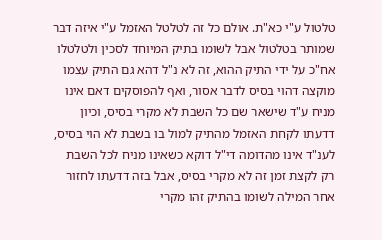טלטול ע"י כא"ת. אולם כל זה לטלטל האזמל ע"י איזה דבר שמותר בטלטול אבל לשומו בתיק המיוחד לסכין ולטלטלו אח"כ על ידי התיק ההוא, זה לא נ"ל דהא גם התיק עצמו מוקצה דהוי בסיס לדבר אסור, ואף להפוסקים דאם אינו מניח ע"ד שישאר שם כל השבת לא מקרי בסיס, וכיון דדעתו לקחת האזמל מהתיק למול בו בשבת לא הוי בסיס, לענ"ד אינו מהדומה די"ל דוקא כשאינו מניח לכל השבת רק לקצת זמן זה לא מקרי בסיס, אבל בזה דדעתו לחזור אחר המילה לשומו בהתיק זהו מקרי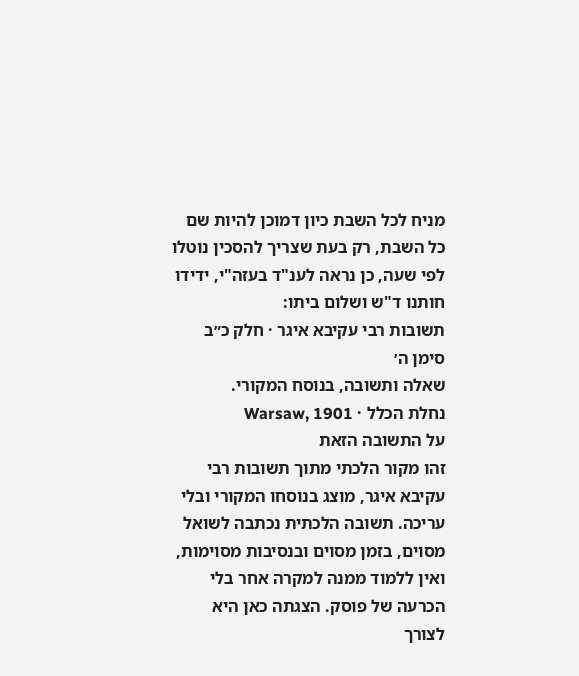מניח לכל השבת כיון דמוכן להיות שם כל השבת, רק בעת שצריך להסכין נוטלו לפי שעה, כן נראה לענ"ד בעזה"י, ידידו חותנו ד"ש ושלום ביתו:
תשובות רבי עקיבא איגר · חלק כ״ב סימן ה׳
שאלה ותשובה, בנוסח המקורי.
נחלת הכלל · Warsaw, 1901
על התשובה הזאת
זהו מקור הלכתי מתוך תשובות רבי עקיבא איגר, מוצג בנוסחו המקורי ובלי עריכה. תשובה הלכתית נכתבה לשואל מסוים, בזמן מסוים ובנסיבות מסוימות, ואין ללמוד ממנה למקרה אחר בלי הכרעה של פוסק. הצגתה כאן היא לצורך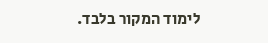לימוד המקור בלבד.